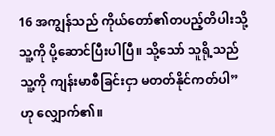16 အကျွန်သည် ကိုယ်တော်၏တပည့်တိပါးသို့ သူ့ကို ပို့ဆောင်ပြီးပါပြီ။ သို့သော် သူရို့သည် သူ့ကို ကျန်းမာစီခြင်းငှာ မတတ်နိုင်ကတ်ပါ” ဟု လျှောက်၏။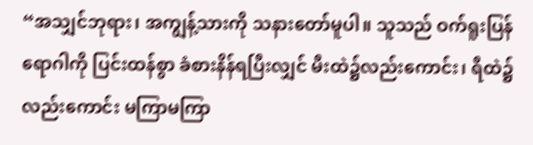“အသျှင်ဘုရား၊ အကျွန့်သားကို သနားတော်မူပါ။ သူသည် ဝက်ရူးပြန်ရောဂါကို ပြင်းထန်စွာ ခံစားနိန်ရပြီးလျှင် မီးထဲ၌လည်းကောင်း၊ ရီထဲ၌လည်းကောင်း မကြာမကြာ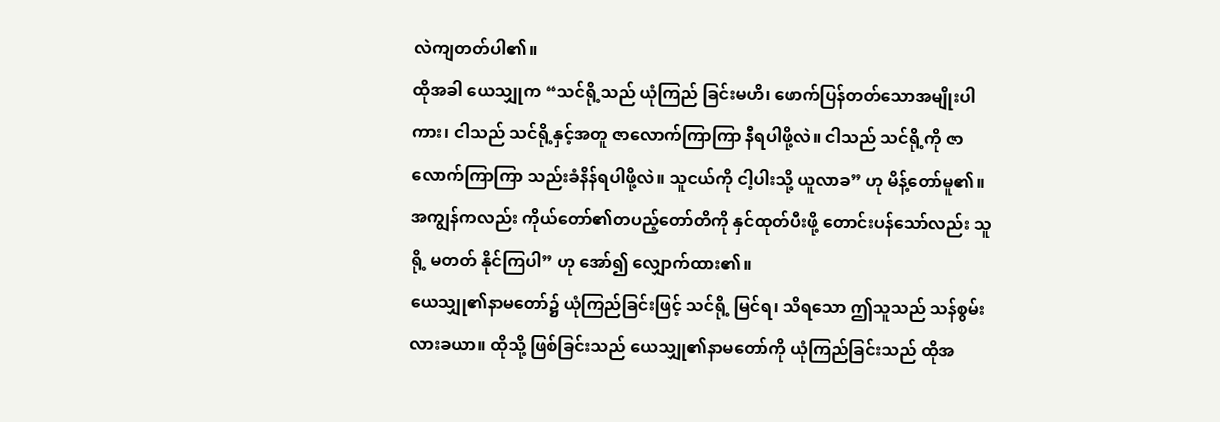လဲကျတတ်ပါ၏။
ထိုအခါ ယေသျှုက “သင်ရို့သည် ယုံကြည် ခြင်းမဟိ၊ ဖောက်ပြန်တတ်သောအမျိုးပါကား၊ ငါသည် သင်ရို့နှင့်အတူ ဇာလောက်ကြာကြာ နီရပါဖို့လဲ။ ငါသည် သင်ရို့ကို ဇာလောက်ကြာကြာ သည်းခံနိန်ရပါဖို့လဲ။ သူငယ်ကို ငါ့ပါးသို့ ယူလာခ” ဟု မိန့်တော်မူ၏။
အကျွန်ကလည်း ကိုယ်တော်၏တပည့်တော်တိကို နှင်ထုတ်ပီးဖို့ တောင်းပန်သော်လည်း သူရို့ မတတ် နိုင်ကြပါ” ဟု အော်၍ လျှောက်ထား၏။
ယေသျှု၏နာမတော်၌ ယုံကြည်ခြင်းဖြင့် သင်ရို့ မြင်ရ၊ သိရသော ဤသူသည် သန်စွမ်းလားခယာ။ ထိုသို့ ဖြစ်ခြင်းသည် ယေသျှု၏နာမတော်ကို ယုံကြည်ခြင်းသည် ထိုအ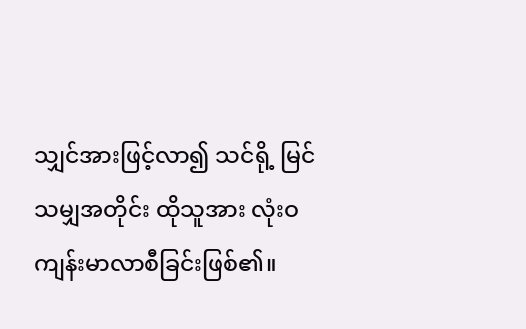သျှင်အားဖြင့်လာ၍ သင်ရို့ မြင်သမျှအတိုင်း ထိုသူအား လုံးဝ ကျန်းမာလာစီခြင်းဖြစ်၏။